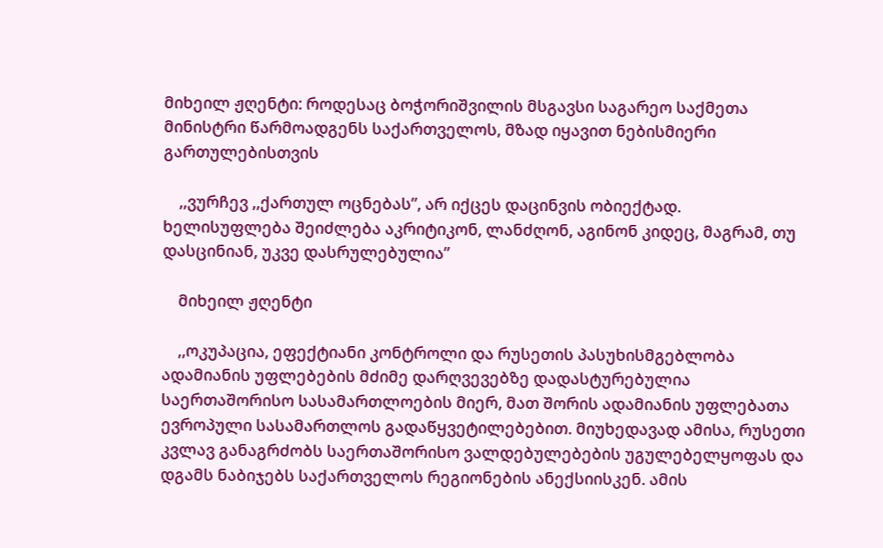მიხეილ ჟღენტი: როდესაც ბოჭორიშვილის მსგავსი საგარეო საქმეთა მინისტრი წარმოადგენს საქართველოს, მზად იყავით ნებისმიერი გართულებისთვის

    ,,ვურჩევ ,,ქართულ ოცნებას”, არ იქცეს დაცინვის ობიექტად. ხელისუფლება შეიძლება აკრიტიკონ, ლანძღონ, აგინონ კიდეც, მაგრამ, თუ დასცინიან, უკვე დასრულებულია”

    მიხეილ ჟღენტი

    ,,ოკუპაცია, ეფექტიანი კონტროლი და რუსეთის პასუხისმგებლობა ადამიანის უფლებების მძიმე დარღვევებზე დადასტურებულია საერთაშორისო სასამართლოების მიერ, მათ შორის ადამიანის უფლებათა ევროპული სასამართლოს გადაწყვეტილებებით. მიუხედავად ამისა, რუსეთი კვლავ განაგრძობს საერთაშორისო ვალდებულებების უგულებელყოფას და დგამს ნაბიჯებს საქართველოს რეგიონების ანექსიისკენ. ამის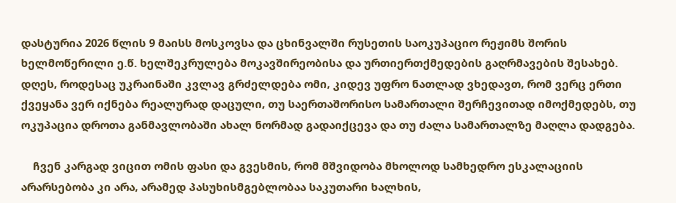დასტურია 2026 წლის 9 მაისს მოსკოვსა და ცხინვალში რუსეთის საოკუპაციო რეჟიმს შორის ხელმოწერილი ე.წ. ხელშეკრულება მოკავშირეობისა და ურთიერთქმედების გაღრმავების შესახებ. დღეს, როდესაც უკრაინაში კვლავ გრძელდება ომი, კიდევ უფრო ნათლად ვხედავთ, რომ ვერც ერთი ქვეყანა ვერ იქნება რეალურად დაცული, თუ საერთაშორისო სამართალი შერჩევითად იმოქმედებს, თუ ოკუპაცია დროთა განმავლობაში ახალ ნორმად გადაიქცევა და თუ ძალა სამართალზე მაღლა დადგება.

    ჩვენ კარგად ვიცით ომის ფასი და გვესმის, რომ მშვიდობა მხოლოდ სამხედრო ესკალაციის არარსებობა კი არა, არამედ პასუხისმგებლობაა საკუთარი ხალხის,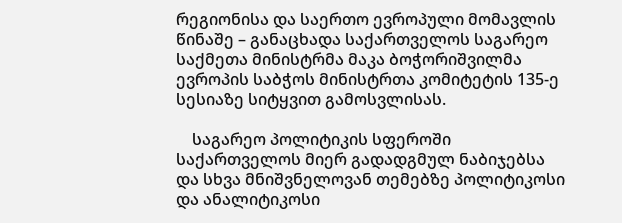რეგიონისა და საერთო ევროპული მომავლის წინაშე – განაცხადა საქართველოს საგარეო საქმეთა მინისტრმა მაკა ბოჭორიშვილმა ევროპის საბჭოს მინისტრთა კომიტეტის 135-ე სესიაზე სიტყვით გამოსვლისას.

    საგარეო პოლიტიკის სფეროში საქართველოს მიერ გადადგმულ ნაბიჯებსა და სხვა მნიშვნელოვან თემებზე პოლიტიკოსი და ანალიტიკოსი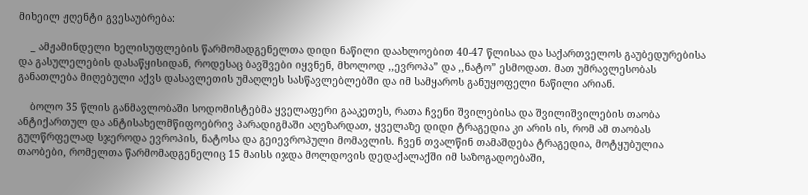მიხეილ ჟღენტი გვესაუბრება:

    _ ამჟამინდელი ხელისუფლების წარმომადგენელთა დიდი ნაწილი დაახლოებით 40-47 წლისაა და საქართველოს გაუბედურებისა და გასულელების დასაწყისიდან, როდესაც ბავშვები იყვნენ, მხოლოდ ,,ევროპა” და ,,ნატო” ესმოდათ. მათ უმრავლესობას განათლება მიღებული აქვს დასავლეთის უმაღლეს სასწავლებლებში და იმ სამყაროს განუყოფელი ნაწილი არიან.

    ბოლო 35 წლის განმავლობაში სოდომისტებმა ყველაფერი გააკეთეს, რათა ჩვენი შვილებისა და შვილიშვილების თაობა ანტიქართულ და ანტისახელმწიფოებრივ პარადიგმაში აღეზარდათ, ყველაზე დიდი ტრაგედია კი არის ის, რომ ამ თაობას გულწრფელად სჯეროდა ევროპის, ნატოსა და გეიევროპული მომავლის. ჩვენ თვალწინ თამაშდება ტრაგედია, მოტყუბულია თაობები, რომელთა წარმომადგენელიც 15 მაისს იჯდა მოლდოვის დედაქალაქში იმ საზოგადოებაში,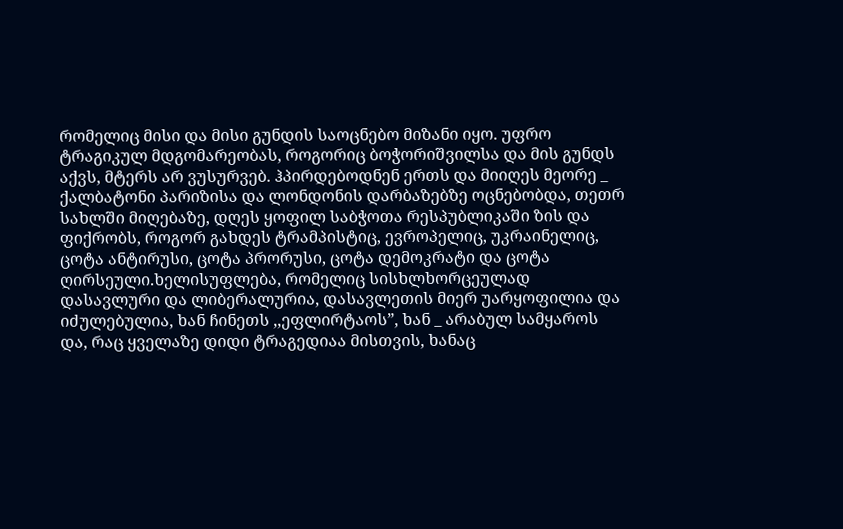რომელიც მისი და მისი გუნდის საოცნებო მიზანი იყო. უფრო ტრაგიკულ მდგომარეობას, როგორიც ბოჭორიშვილსა და მის გუნდს აქვს, მტერს არ ვუსურვებ. ჰპირდებოდნენ ერთს და მიიღეს მეორე _ ქალბატონი პარიზისა და ლონდონის დარბაზებზე ოცნებობდა, თეთრ სახლში მიღებაზე, დღეს ყოფილ საბჭოთა რესპუბლიკაში ზის და ფიქრობს, როგორ გახდეს ტრამპისტიც, ევროპელიც, უკრაინელიც, ცოტა ანტირუსი, ცოტა პრორუსი, ცოტა დემოკრატი და ცოტა ღირსეული.ხელისუფლება, რომელიც სისხლხორცეულად დასავლური და ლიბერალურია, დასავლეთის მიერ უარყოფილია და იძულებულია, ხან ჩინეთს ,,ეფლირტაოს”, ხან _ არაბულ სამყაროს და, რაც ყველაზე დიდი ტრაგედიაა მისთვის, ხანაც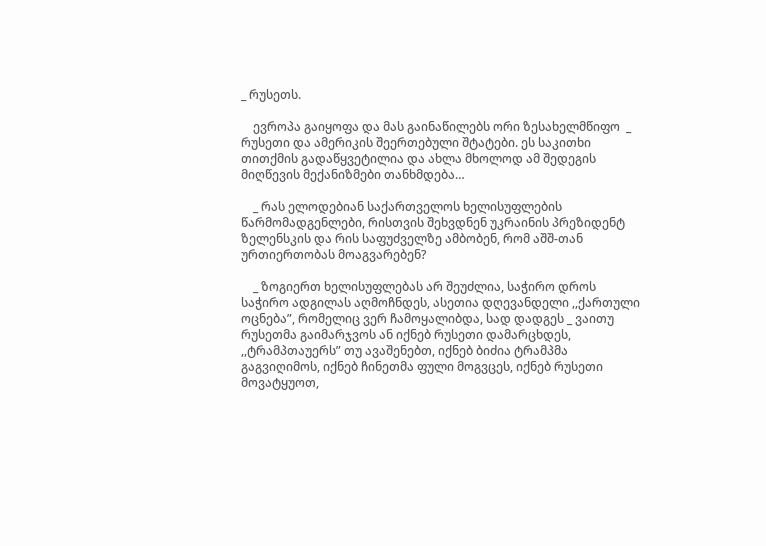_ რუსეთს.

    ევროპა გაიყოფა და მას გაინაწილებს ორი ზესახელმწიფო  _ რუსეთი და ამერიკის შეერთებული შტატები. ეს საკითხი თითქმის გადაწყვეტილია და ახლა მხოლოდ ამ შედეგის მიღწევის მექანიზმები თანხმდება…

    _ რას ელოდებიან საქართველოს ხელისუფლების წარმომადგენლები, რისთვის შეხვდნენ უკრაინის პრეზიდენტ ზელენსკის და რის საფუძველზე ამბობენ, რომ აშშ-თან ურთიერთობას მოაგვარებენ?

    _ ზოგიერთ ხელისუფლებას არ შეუძლია, საჭირო დროს საჭირო ადგილას აღმოჩნდეს, ასეთია დღევანდელი ,,ქართული ოცნება”, რომელიც ვერ ჩამოყალიბდა, სად დადგეს _ ვაითუ  რუსეთმა გაიმარჯვოს ან იქნებ რუსეთი დამარცხდეს, ,,ტრამპთაუერს” თუ ავაშენებთ, იქნებ ბიძია ტრამპმა გაგვიღიმოს, იქნებ ჩინეთმა ფული მოგვცეს, იქნებ რუსეთი მოვატყუოთ,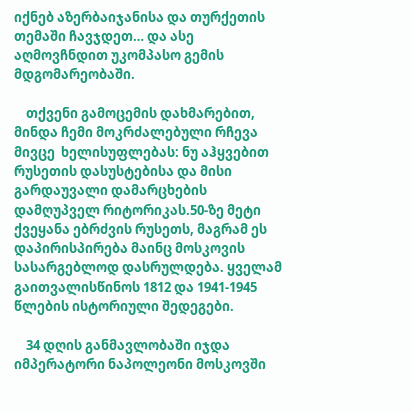იქნებ აზერბაიჯანისა და თურქეთის თემაში ჩავჯდეთ… და ასე აღმოვჩნდით უკომპასო გემის მდგომარეობაში.

    თქვენი გამოცემის დახმარებით, მინდა ჩემი მოკრძალებული რჩევა მივცე  ხელისუფლებას: ნუ აჰყვებით  რუსეთის დასუსტებისა და მისი გარდაუვალი დამარცხების დამღუპველ რიტორიკას.50-ზე მეტი  ქვეყანა ებრძვის რუსეთს, მაგრამ ეს დაპირისპირება მაინც მოსკოვის სასარგებლოდ დასრულდება. ყველამ გაითვალისწინოს 1812 და 1941-1945 წლების ისტორიული შედეგები.

    34 დღის განმავლობაში იჯდა იმპერატორი ნაპოლეონი მოსკოვში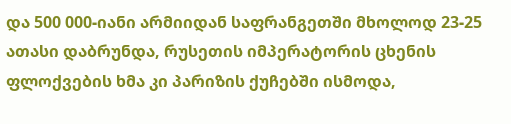და 500 000-იანი არმიიდან საფრანგეთში მხოლოდ 23-25 ათასი დაბრუნდა, რუსეთის იმპერატორის ცხენის ფლოქვების ხმა კი პარიზის ქუჩებში ისმოდა,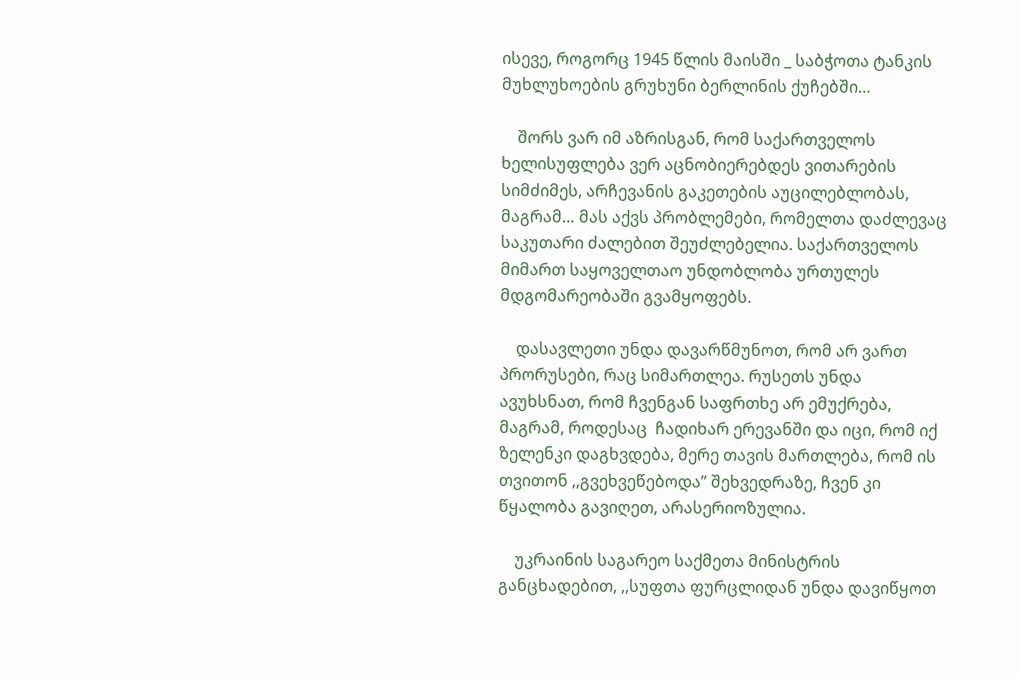ისევე, როგორც 1945 წლის მაისში _ საბჭოთა ტანკის მუხლუხოების გრუხუნი ბერლინის ქუჩებში…

    შორს ვარ იმ აზრისგან, რომ საქართველოს ხელისუფლება ვერ აცნობიერებდეს ვითარების სიმძიმეს, არჩევანის გაკეთების აუცილებლობას, მაგრამ… მას აქვს პრობლემები, რომელთა დაძლევაც საკუთარი ძალებით შეუძლებელია. საქართველოს მიმართ საყოველთაო უნდობლობა ურთულეს მდგომარეობაში გვამყოფებს.

    დასავლეთი უნდა დავარწმუნოთ, რომ არ ვართ პრორუსები, რაც სიმართლეა. რუსეთს უნდა ავუხსნათ, რომ ჩვენგან საფრთხე არ ემუქრება, მაგრამ, როდესაც  ჩადიხარ ერევანში და იცი, რომ იქ ზელენკი დაგხვდება, მერე თავის მართლება, რომ ის თვითონ ,,გვეხვეწებოდა” შეხვედრაზე, ჩვენ კი წყალობა გავიღეთ, არასერიოზულია.

    უკრაინის საგარეო საქმეთა მინისტრის განცხადებით, ,,სუფთა ფურცლიდან უნდა დავიწყოთ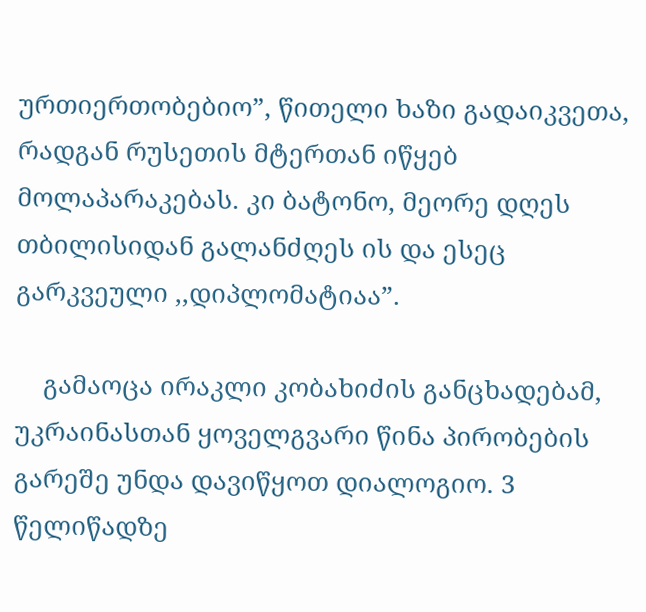ურთიერთობებიო”, წითელი ხაზი გადაიკვეთა, რადგან რუსეთის მტერთან იწყებ მოლაპარაკებას. კი ბატონო, მეორე დღეს თბილისიდან გალანძღეს ის და ესეც გარკვეული ,,დიპლომატიაა”.

    გამაოცა ირაკლი კობახიძის განცხადებამ, უკრაინასთან ყოველგვარი წინა პირობების გარეშე უნდა დავიწყოთ დიალოგიო. 3 წელიწადზე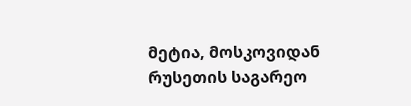მეტია, მოსკოვიდან რუსეთის საგარეო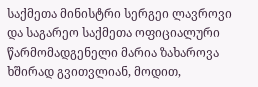საქმეთა მინისტრი სერგეი ლავროვი და საგარეო საქმეთა ოფიციალური წარმომადგენელი მარია ზახაროვა ხშირად გვითვლიან, მოდით,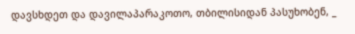დავსხდეთ და დავილაპარაკოთო, თბილისიდან პასუხობენ, _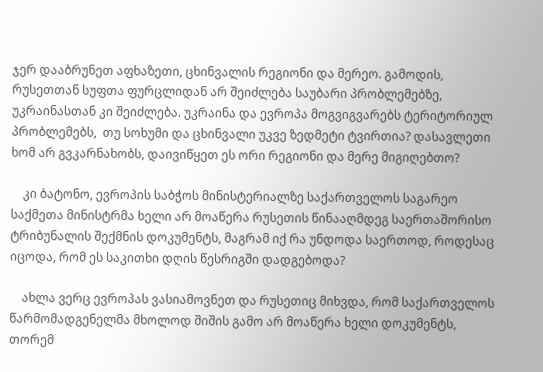ჯერ დააბრუნეთ აფხაზეთი, ცხინვალის რეგიონი და მერეო. გამოდის, რუსეთთან სუფთა ფურცლიდან არ შეიძლება საუბარი პრობლემებზე, უკრაინასთან კი შეიძლება. უკრაინა და ევროპა მოგვიგვარებს ტერიტორიულ პრობლემებს,  თუ სოხუმი და ცხინვალი უკვე ზედმეტი ტვირთია? დასავლეთი ხომ არ გვკარნახობს, დაივიწყეთ ეს ორი რეგიონი და მერე მიგიღებთო?

    კი ბატონო, ევროპის საბჭოს მინისტერიალზე საქართველოს საგარეო საქმეთა მინისტრმა ხელი არ მოაწერა რუსეთის წინააღმდეგ საერთაშორისო ტრიბუნალის შექმნის დოკუმენტს, მაგრამ იქ რა უნდოდა საერთოდ, როდესაც იცოდა, რომ ეს საკითხი დღის წესრიგში დადგებოდა?

    ახლა ვერც ევროპას ვასიამოვნეთ და რუსეთიც მიხვდა, რომ საქართველოს წარმომადგენელმა მხოლოდ შიშის გამო არ მოაწერა ხელი დოკუმენტს, თორემ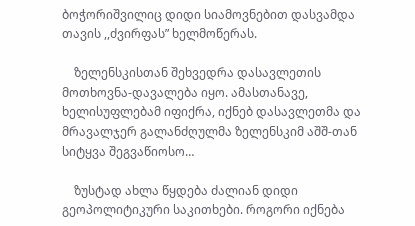ბოჭორიშვილიც დიდი სიამოვნებით დასვამდა თავის ,,ძვირფას” ხელმოწერას.

    ზელენსკისთან შეხვედრა დასავლეთის მოთხოვნა-დავალება იყო. ამასთანავე, ხელისუფლებამ იფიქრა, იქნებ დასავლეთმა და მრავალჯერ გალანძღულმა ზელენსკიმ აშშ-თან სიტყვა შეგვაწიოსო…

    ზუსტად ახლა წყდება ძალიან დიდი გეოპოლიტიკური საკითხები. როგორი იქნება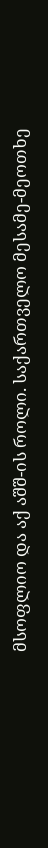მსოფლიო და აქ აშშ-ის როლი. საქართველო მესამე-მეოთხე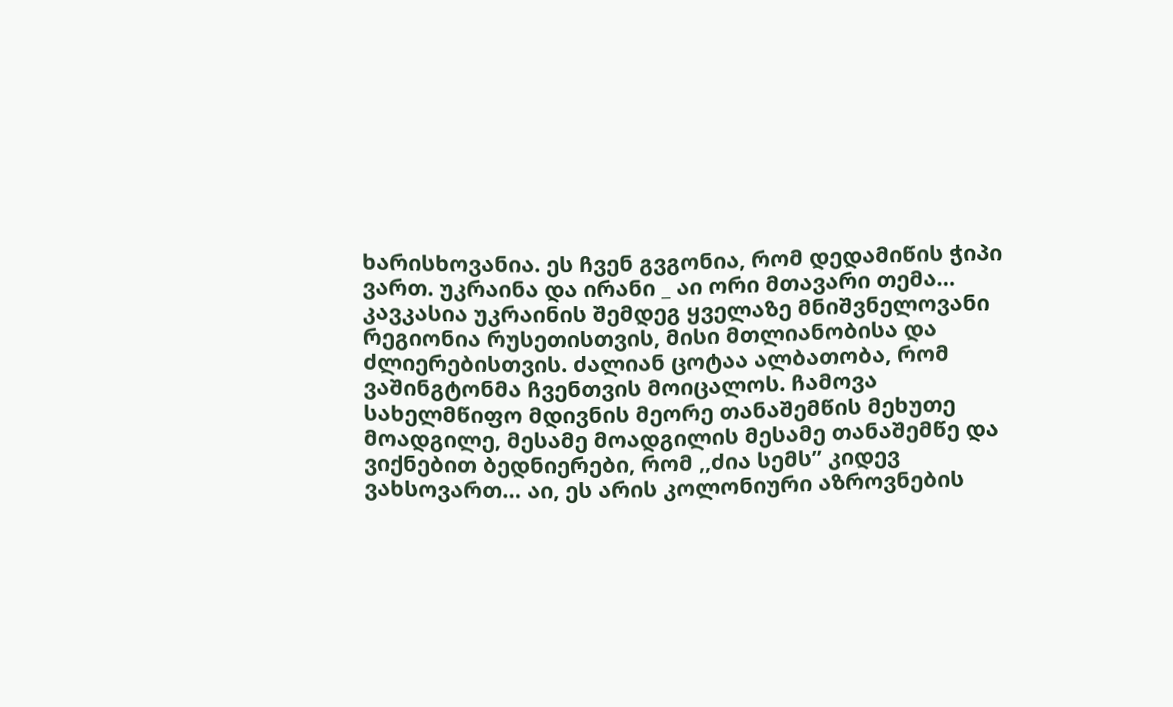ხარისხოვანია. ეს ჩვენ გვგონია, რომ დედამიწის ჭიპი ვართ. უკრაინა და ირანი _ აი ორი მთავარი თემა…  კავკასია უკრაინის შემდეგ ყველაზე მნიშვნელოვანი რეგიონია რუსეთისთვის, მისი მთლიანობისა და ძლიერებისთვის. ძალიან ცოტაა ალბათობა, რომ ვაშინგტონმა ჩვენთვის მოიცალოს. ჩამოვა სახელმწიფო მდივნის მეორე თანაშემწის მეხუთე მოადგილე, მესამე მოადგილის მესამე თანაშემწე და ვიქნებით ბედნიერები, რომ ,,ძია სემს” კიდევ ვახსოვართ… აი, ეს არის კოლონიური აზროვნების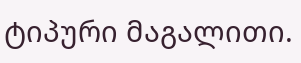ტიპური მაგალითი.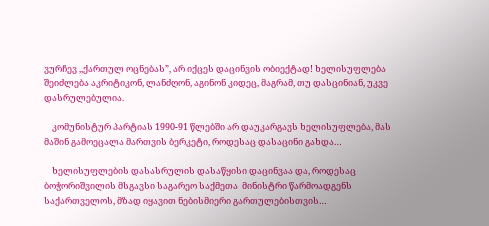ვურჩევ ,,ქართულ ოცნებას”, არ იქცეს დაცინვის ობიექტად! ხელისუფლება შეიძლება აკრიტიკონ, ლანძღონ, აგინონ კიდეც, მაგრამ, თუ დასცინიან, უკვე დასრულებულია.

    კომუნისტურ პარტიას 1990-91 წლებში არ დაუკარგავს ხელისუფლება, მას მაშინ გამოეცალა მართვის ბერკეტი, როდესაც დასაცინი გახდა…

    ხელისუფლების დასასრულის დასაწყისი დაცინვაა და, როდესაც ბოჭორიშვილის მსგავსი საგარეო საქმეთა  მინისტრი წარმოადგენს საქართველოს, მზად იყავით ნებისმიერი გართულებისთვის…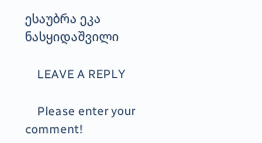ესაუბრა ეკა ნასყიდაშვილი

    LEAVE A REPLY

    Please enter your comment!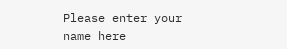Please enter your name here